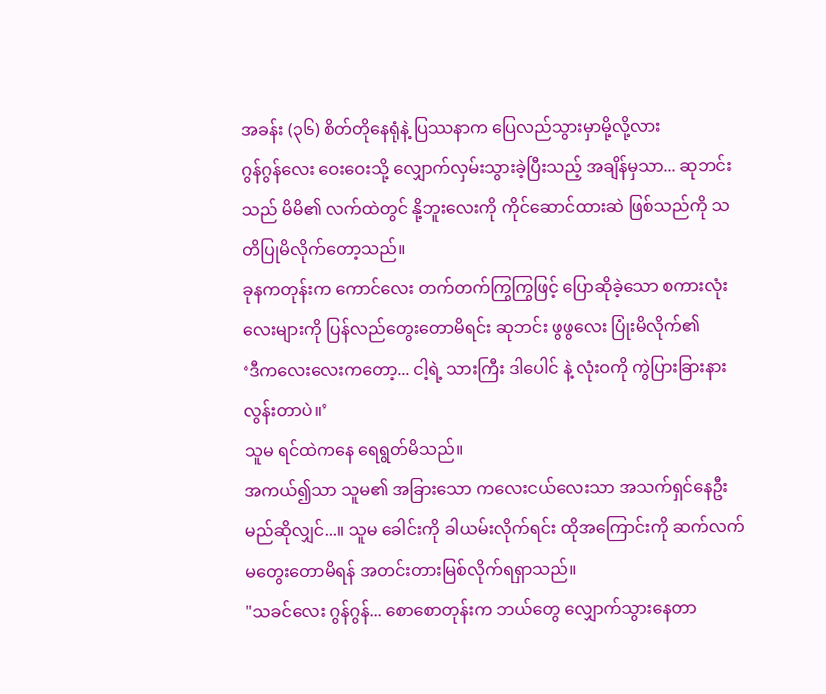အခန်း (၃၆) စိတ်တိုနေရုံနဲ့ ပြဿနာက ပြေလည်သွားမှာမို့လို့လား
ဂွန်ဂွန်လေး ဝေးဝေးသို့ လျှောက်လှမ်းသွားခဲ့ပြီးသည့် အချိန်မှသာ... ဆုဘင်းသည် မိမိ၏ လက်ထဲတွင် နို့ဘူးလေးကို ကိုင်ဆောင်ထားဆဲ ဖြစ်သည်ကို သတိပြုမိလိုက်တော့သည်။
ခုနကတုန်းက ကောင်လေး တက်တက်ကြွကြွဖြင့် ပြောဆိုခဲ့သော စကားလုံးလေးများကို ပြန်လည်တွေးတောမိရင်း ဆုဘင်း ဖွဖွလေး ပြုံးမိလိုက်၏
‘ဒီကလေးလေးကတော့... ငါ့ရဲ့ သားကြီး ဒါပေါင် နဲ့ လုံးဝကို ကွဲပြားခြားနားလွန်းတာပဲ။’
သူမ ရင်ထဲကနေ ရေရွတ်မိသည်။
အကယ်၍သာ သူမ၏ အခြားသော ကလေးငယ်လေးသာ အသက်ရှင်နေဦးမည်ဆိုလျှင်...။ သူမ ခေါင်းကို ခါယမ်းလိုက်ရင်း ထိုအကြောင်းကို ဆက်လက်မတွေးတောမိရန် အတင်းတားမြစ်လိုက်ရရှာသည်။
"သခင်လေး ဂွန်ဂွန်... စောစောတုန်းက ဘယ်တွေ လျှောက်သွားနေတာ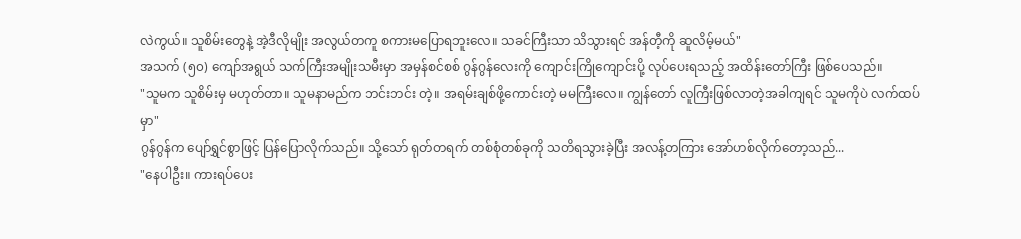လဲကွယ်။ သူစိမ်းတွေနဲ့ အဲ့ဒီလိုမျိုး အလွယ်တကူ စကားမပြောရဘူးလေ။ သခင်ကြီးသာ သိသွားရင် အန်တီ့ကို ဆူလိမ့်မယ်"
အသက် (၅၀) ကျော်အရွယ် သက်ကြီးအမျိုးသမီးမှာ အမှန်စင်စစ် ဂွန်ဂွန်လေးကို ကျောင်းကြိုကျောင်းပို့ လုပ်ပေးရသည့် အထိန်းတော်ကြီး ဖြစ်ပေသည်။
"သူမက သူစိမ်းမှ မဟုတ်တာ။ သူမနာမည်က ဘင်းဘင်း တဲ့။ အရမ်းချစ်ဖို့ကောင်းတဲ့ မမကြီးလေ။ ကျွန်တော် လူကြီးဖြစ်လာတဲ့အခါကျရင် သူမကိုပဲ လက်ထပ်မှာ"
ဂွန်ဂွန်က ပျော်ရွှင်စွာဖြင့် ပြန်ပြောလိုက်သည်။ သို့သော် ရုတ်တရက် တစ်စုံတစ်ခုကို သတိရသွားခဲ့ပြီး အလန့်တကြား အော်ဟစ်လိုက်တော့သည်...
"နေပါဦး။ ကားရပ်ပေး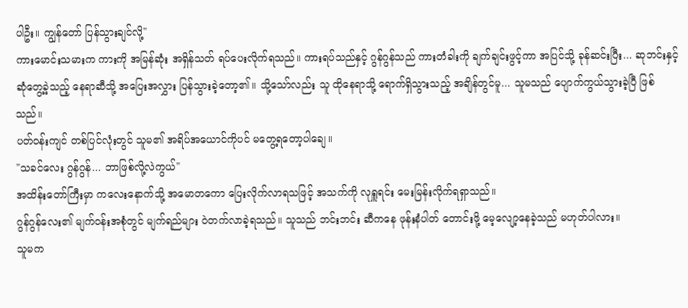ပါဦး။ ကျွန်တော် ပြန်သွားချင်လို့"
ကားမောင်းသမားက ကားကို အမြန်ဆုံး အရှိန်သတ် ရပ်ပေးလိုက်ရသည်။ ကားရပ်သည်နှင့် ဂွန်ဂွန်သည် ကားတံခါးကို ချက်ချင်းဖွင့်ကာ အပြင်သို့ ခုန်ဆင်းပြီး... ဆုဘင်းနှင့် ဆုံတွေ့ခဲ့သည့် နေရာဆီသို့ အပြေးအလွှား ပြန်သွားခဲ့တော့၏။ သို့သော်လည်း သူ ထိုနေရာသို့ ရောက်ရှိသွားသည့် အချိန်တွင်မူ... သူမသည် ပျောက်ကွယ်သွားခဲ့ပြီ ဖြစ်သည်။
ပတ်ဝန်းကျင် တစ်ပြင်လုံးတွင် သူမ၏ အရိပ်အယောင်ကိုပင် မတွေ့ရတော့ပါချေ။
"သခင်လေး ဂွန်ဂွန်... ဘာဖြစ်လို့လဲကွယ်"
အထိန်းတော်ကြီးမှာ ကလေးနောက်သို့ အမောတကော ပြေးလိုက်လာရသဖြင့် အသက်ကို လုရှူရင်း မေးမြန်းလိုက်ရရှာသည်။
ဂွန်ဂွန်လေး၏ မျက်ဝန်းအစုံတွင် မျက်ရည်များ ဝဲတက်လာခဲ့ရသည်။ သူသည် ဘင်းဘင်း ဆီကနေ ဖုန်းနံပါတ် တောင်းဖို့ မေ့လျော့နေခဲ့သည် မဟုတ်ပါလား။
သူမက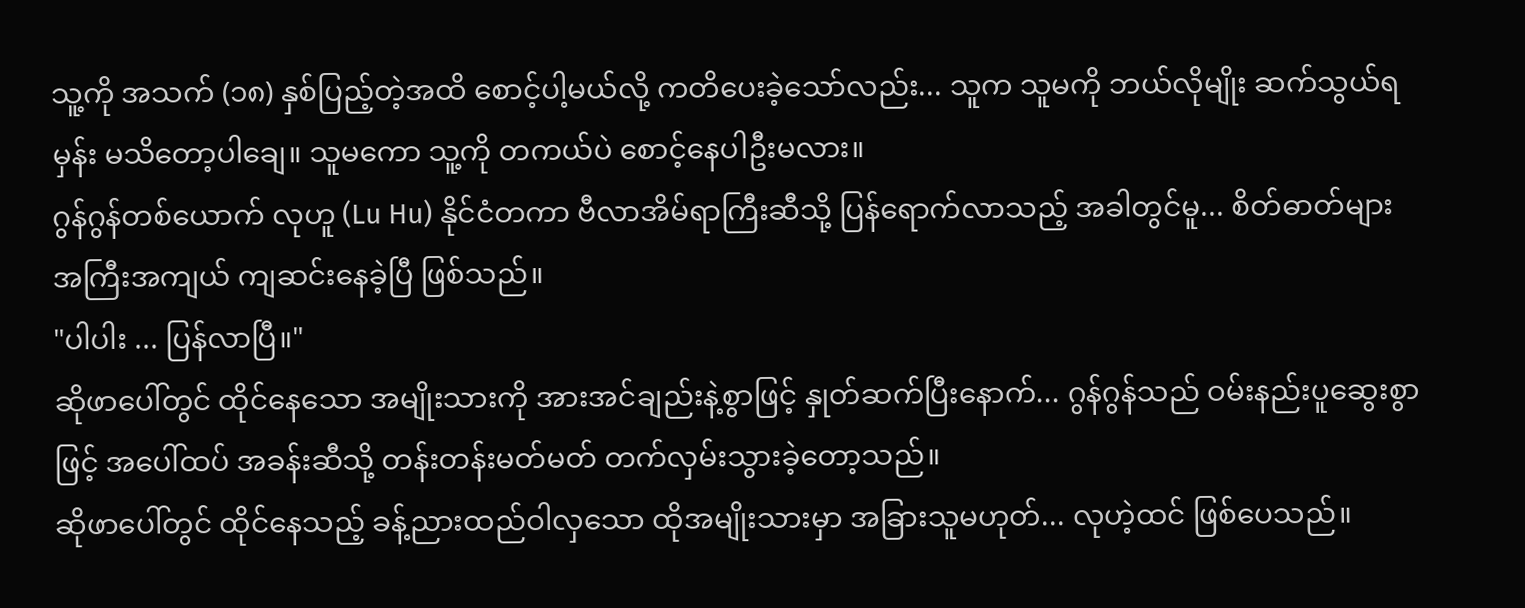သူ့ကို အသက် (၁၈) နှစ်ပြည့်တဲ့အထိ စောင့်ပါ့မယ်လို့ ကတိပေးခဲ့သော်လည်း... သူက သူမကို ဘယ်လိုမျိုး ဆက်သွယ်ရမှန်း မသိတော့ပါချေ။ သူမကော သူ့ကို တကယ်ပဲ စောင့်နေပါဦးမလား။
ဂွန်ဂွန်တစ်ယောက် လုဟူ (Lu Hu) နိုင်ငံတကာ ဗီလာအိမ်ရာကြီးဆီသို့ ပြန်ရောက်လာသည့် အခါတွင်မူ... စိတ်ဓာတ်များ အကြီးအကျယ် ကျဆင်းနေခဲ့ပြီ ဖြစ်သည်။
"ပါပါး ... ပြန်လာပြီ။"
ဆိုဖာပေါ်တွင် ထိုင်နေသော အမျိုးသားကို အားအင်ချည်းနဲ့စွာဖြင့် နှုတ်ဆက်ပြီးနောက်... ဂွန်ဂွန်သည် ဝမ်းနည်းပူဆွေးစွာဖြင့် အပေါ်ထပ် အခန်းဆီသို့ တန်းတန်းမတ်မတ် တက်လှမ်းသွားခဲ့တော့သည်။
ဆိုဖာပေါ်တွင် ထိုင်နေသည့် ခန့်ညားထည်ဝါလှသော ထိုအမျိုးသားမှာ အခြားသူမဟုတ်... လုဟဲ့ထင် ဖြစ်ပေသည်။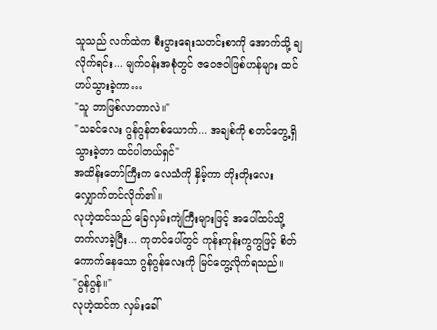သူသည် လက်ထဲက စီးပွားရေးသတင်းစာကို အောက်သို့ ချလိုက်ရင်း... မျက်ဝန်းအစုံတွင် ဇဝေဇဝါဖြစ်ဟန်များ ထင်ဟပ်သွားခဲ့ကာ…
"သူ ဘာဖြစ်လာတာလဲ။"
"သခင်လေး ဂွန်ဂွန်တစ်ယောက်... အချစ်ကို စတင်တွေ့ရှိသွားခဲ့တာ ထင်ပါတယ်ရှင်"
အထိန်းတော်ကြီးက လေသံကို နှိမ့်ကာ တိုးတိုးလေး လျှောက်တင်လိုက်၏။
လုဟဲ့ထင်သည် ခြေလှမ်းကျဲကြီးများဖြင့် အပေါ်ထပ်သို့ တက်လာခဲ့ပြီး... ကုတင်ပေါ်တွင် ကုန်းကုန်းကွကွဖြင့် စိတ်ကောက်နေသော ဂွန်ဂွန်လေးကို မြင်တွေ့လိုက်ရသည်။
"ဂွန်ဂွန်။"
လုဟဲ့ထင်က လှမ်းခေါ်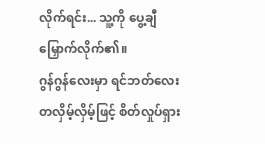လိုက်ရင်း... သူ့ကို ပွေ့ချီမြှောက်လိုက်၏။
ဂွန်ဂွန်လေးမှာ ရင်ဘတ်လေး တလှိမ့်လှိမ့်ဖြင့် စိတ်လှုပ်ရှား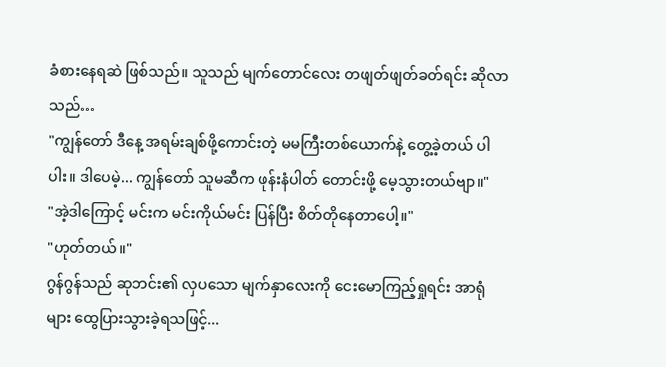ခံစားနေရဆဲ ဖြစ်သည်။ သူသည် မျက်တောင်လေး တဖျတ်ဖျတ်ခတ်ရင်း ဆိုလာသည်…
"ကျွန်တော် ဒီနေ့ အရမ်းချစ်ဖို့ကောင်းတဲ့ မမကြီးတစ်ယောက်နဲ့ တွေ့ခဲ့တယ် ပါပါး။ ဒါပေမဲ့... ကျွန်တော် သူမဆီက ဖုန်းနံပါတ် တောင်းဖို့ မေ့သွားတယ်ဗျာ။"
"အဲ့ဒါကြောင့် မင်းက မင်းကိုယ်မင်း ပြန်ပြီး စိတ်တိုနေတာပေါ့။"
"ဟုတ်တယ်။"
ဂွန်ဂွန်သည် ဆုဘင်း၏ လှပသော မျက်နှာလေးကို ငေးမောကြည့်ရှုရင်း အာရုံများ ထွေပြားသွားခဲ့ရသဖြင့်...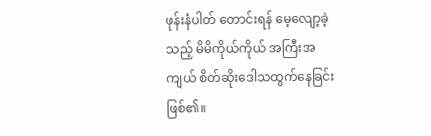ဖုန်းနံပါတ် တောင်းရန် မေ့လျော့ခဲ့သည့် မိမိကိုယ်ကိုယ် အကြီးအကျယ် စိတ်ဆိုးဒေါသထွက်နေခြင်း ဖြစ်၏။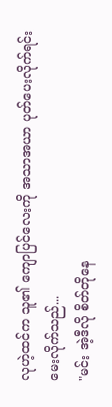လုဟဲ့ထင်က သူ၏ ကျောပြင်လေးကို အသာအယာ ပုတ်ပေးလိုက်ရင်း မေးလိုက်သည်...
"မင်း အဲ့ဒီလို စိတ်တိုနေ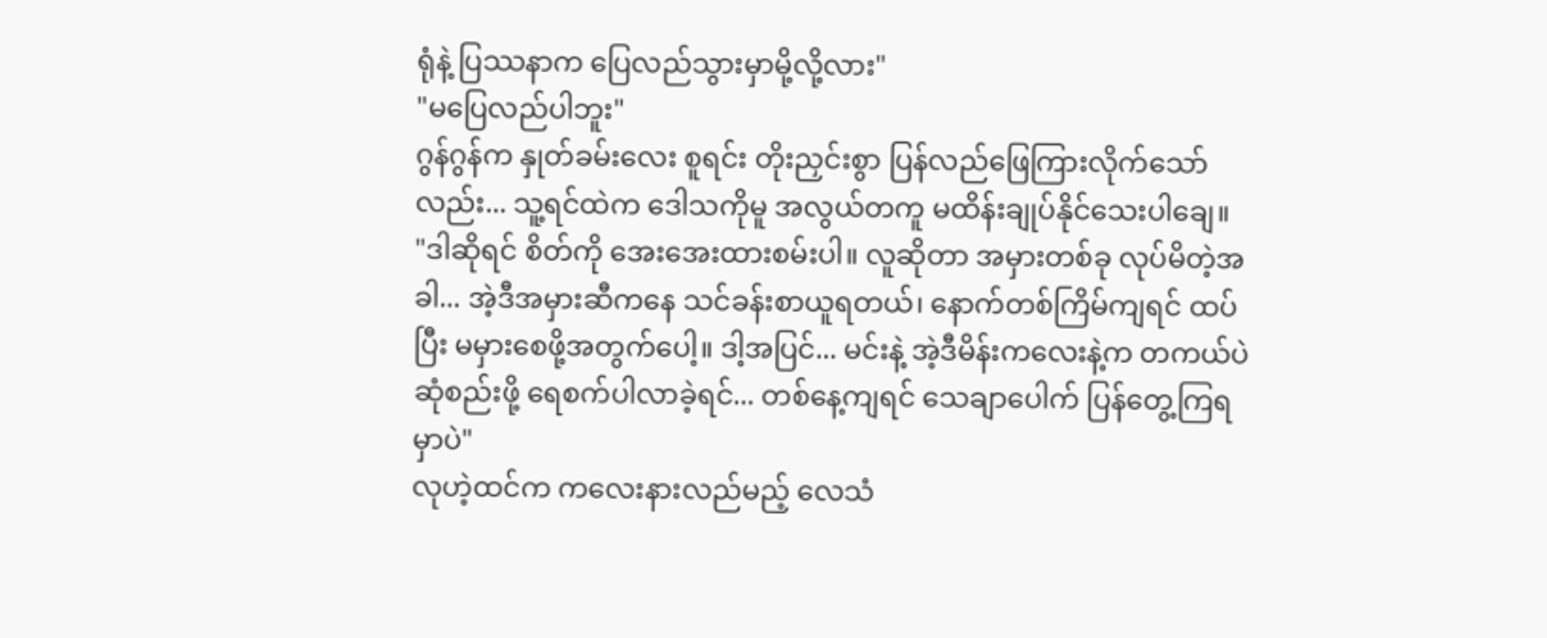ရုံနဲ့ ပြဿနာက ပြေလည်သွားမှာမို့လို့လား"
"မပြေလည်ပါဘူး"
ဂွန်ဂွန်က နှုတ်ခမ်းလေး စူရင်း တိုးညှင်းစွာ ပြန်လည်ဖြေကြားလိုက်သော်လည်း... သူ့ရင်ထဲက ဒေါသကိုမူ အလွယ်တကူ မထိန်းချုပ်နိုင်သေးပါချေ။
"ဒါဆိုရင် စိတ်ကို အေးအေးထားစမ်းပါ။ လူဆိုတာ အမှားတစ်ခု လုပ်မိတဲ့အခါ... အဲ့ဒီအမှားဆီကနေ သင်ခန်းစာယူရတယ်၊ နောက်တစ်ကြိမ်ကျရင် ထပ်ပြီး မမှားစေဖို့အတွက်ပေါ့။ ဒါ့အပြင်... မင်းနဲ့ အဲ့ဒီမိန်းကလေးနဲ့က တကယ်ပဲ ဆုံစည်းဖို့ ရေစက်ပါလာခဲ့ရင်... တစ်နေ့ကျရင် သေချာပေါက် ပြန်တွေ့ကြရမှာပဲ"
လုဟဲ့ထင်က ကလေးနားလည်မည့် လေသံ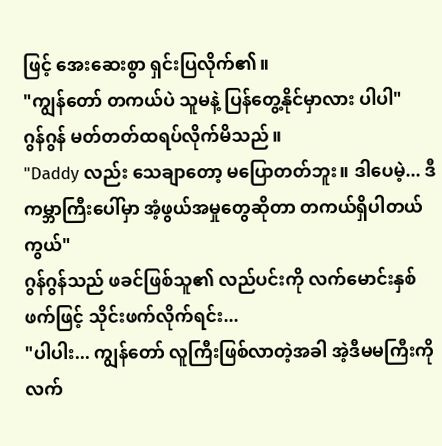ဖြင့် အေးဆေးစွာ ရှင်းပြလိုက်၏။
"ကျွန်တော် တကယ်ပဲ သူမနဲ့ ပြန်တွေ့နိုင်မှာလား ပါပါ"
ဂွန်ဂွန် မတ်တတ်ထရပ်လိုက်မိသည်။
"Daddy လည်း သေချာတော့ မပြောတတ်ဘူး။ ဒါပေမဲ့... ဒီကမ္ဘာကြီးပေါ်မှာ အံ့ဖွယ်အမှုတွေဆိုတာ တကယ်ရှိပါတယ်ကွယ်"
ဂွန်ဂွန်သည် ဖခင်ဖြစ်သူ၏ လည်ပင်းကို လက်မောင်းနှစ်ဖက်ဖြင့် သိုင်းဖက်လိုက်ရင်း...
"ပါပါး... ကျွန်တော် လူကြီးဖြစ်လာတဲ့အခါ အဲ့ဒီမမကြီးကို လက်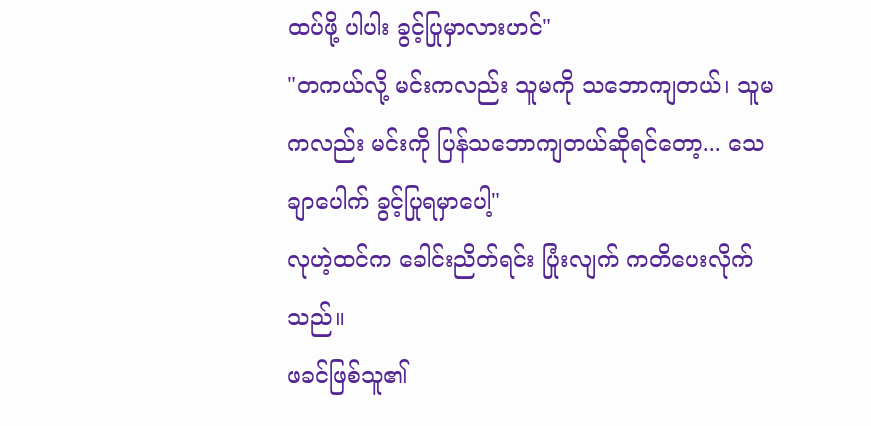ထပ်ဖို့ ပါပါး ခွင့်ပြုမှာလားဟင်"
"တကယ်လို့ မင်းကလည်း သူမကို သဘောကျတယ်၊ သူမကလည်း မင်းကို ပြန်သဘောကျတယ်ဆိုရင်တော့... သေချာပေါက် ခွင့်ပြုရမှာပေါ့"
လုဟဲ့ထင်က ခေါင်းညိတ်ရင်း ပြုံးလျက် ကတိပေးလိုက်သည်။
ဖခင်ဖြစ်သူ၏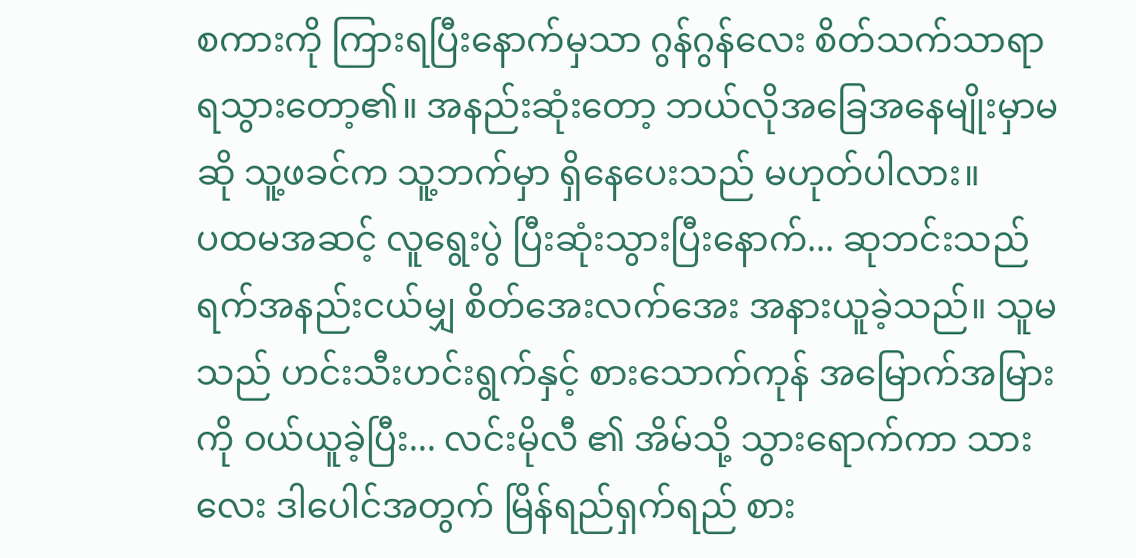စကားကို ကြားရပြီးနောက်မှသာ ဂွန်ဂွန်လေး စိတ်သက်သာရာ ရသွားတော့၏။ အနည်းဆုံးတော့ ဘယ်လိုအခြေအနေမျိုးမှာမဆို သူ့ဖခင်က သူ့ဘက်မှာ ရှိနေပေးသည် မဟုတ်ပါလား။
ပထမအဆင့် လူရွေးပွဲ ပြီးဆုံးသွားပြီးနောက်... ဆုဘင်းသည် ရက်အနည်းငယ်မျှ စိတ်အေးလက်အေး အနားယူခဲ့သည်။ သူမသည် ဟင်းသီးဟင်းရွက်နှင့် စားသောက်ကုန် အမြောက်အမြားကို ဝယ်ယူခဲ့ပြီး... လင်းမိုလီ ၏ အိမ်သို့ သွားရောက်ကာ သားလေး ဒါပေါင်အတွက် မြိန်ရည်ရှက်ရည် စား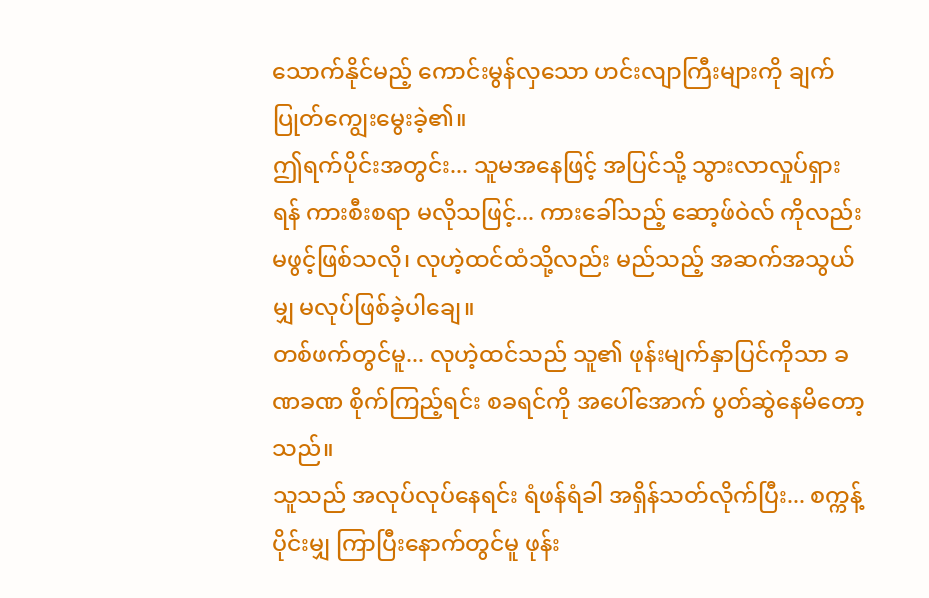သောက်နိုင်မည့် ကောင်းမွန်လှသော ဟင်းလျာကြီးများကို ချက်ပြုတ်ကျွေးမွေးခဲ့၏။
ဤရက်ပိုင်းအတွင်း... သူမအနေဖြင့် အပြင်သို့ သွားလာလှုပ်ရှားရန် ကားစီးစရာ မလိုသဖြင့်... ကားခေါ်သည့် ဆော့ဖ်ဝဲလ် ကိုလည်း မဖွင့်ဖြစ်သလို၊ လုဟဲ့ထင်ထံသို့လည်း မည်သည့် အဆက်အသွယ်မျှ မလုပ်ဖြစ်ခဲ့ပါချေ။
တစ်ဖက်တွင်မူ... လုဟဲ့ထင်သည် သူ၏ ဖုန်းမျက်နှာပြင်ကိုသာ ခဏခဏ စိုက်ကြည့်ရင်း စခရင်ကို အပေါ်အောက် ပွတ်ဆွဲနေမိတော့သည်။
သူသည် အလုပ်လုပ်နေရင်း ရံဖန်ရံခါ အရှိန်သတ်လိုက်ပြီး... စက္ကန့်ပိုင်းမျှ ကြာပြီးနောက်တွင်မူ ဖုန်း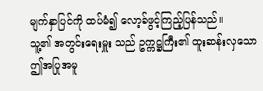မျက်နှာပြင်ကို ထပ်မံ၍ လော့ခ်ဖွင့်ကြည့်ပြန်သည်။
သူ့၏ အတွင်းရေးမှူး သည် ဥက္ကဋ္ဌကြီး၏ ထူးဆန်းလှသော ဤအပြုအမူ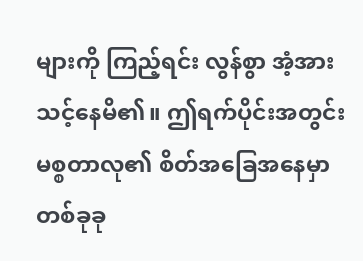များကို ကြည့်ရင်း လွန်စွာ အံ့အားသင့်နေမိ၏။ ဤရက်ပိုင်းအတွင်း မစ္စတာလု၏ စိတ်အခြေအနေမှာ တစ်ခုခု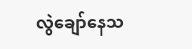လွဲချော်နေသ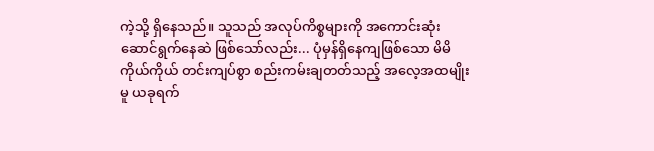ကဲ့သို့ ရှိနေသည်။ သူသည် အလုပ်ကိစ္စများကို အကောင်းဆုံး ဆောင်ရွက်နေဆဲ ဖြစ်သော်လည်း... ပုံမှန်ရှိနေကျဖြစ်သော မိမိကိုယ်ကိုယ် တင်းကျပ်စွာ စည်းကမ်းချတတ်သည့် အလေ့အထမျိုးမူ ယခုရက်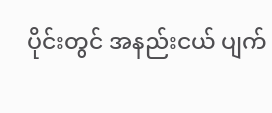ပိုင်းတွင် အနည်းငယ် ပျက်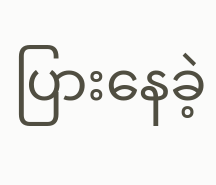ပြားနေခဲ့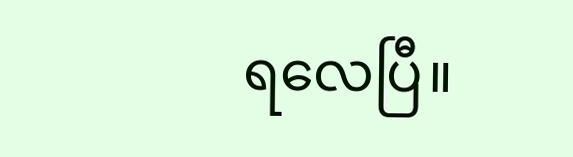ရလေပြီ။